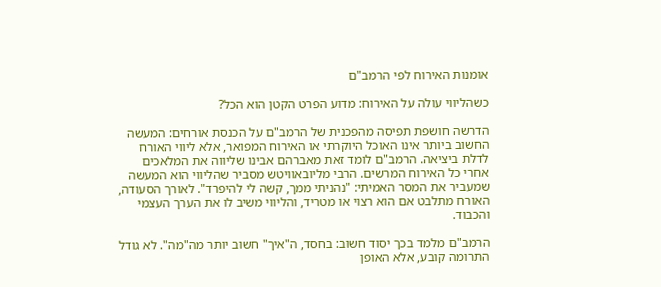אומנות האירוח לפי הרמב"ם

כשהליווי עולה על האירוח: מדוע הפרט הקטן הוא הכל?

הדרשה חושפת תפיסה מהפכנית של הרמב"ם על הכנסת אורחים: המעשה החשוב ביותר אינו האוכל היוקרתי או האירוח המפואר, אלא ליווי האורח לדלת ביציאה. הרמב"ם לומד זאת מאברהם אבינו שליווה את המלאכים אחרי כל האירוח המרשים. הרבי מליובאוויטש מסביר שהליווי הוא המעשה שמעביר את המסר האמיתי: "נהניתי ממך, קשה לי להיפרד". לאורך הסעודה, האורח מתלבט אם הוא רצוי או מטריד, והליווי משיב לו את הערך העצמי והכבוד.

הרמב"ם מלמד בכך יסוד חשוב: בחסד, ה"איך" חשוב יותר מה"מה". לא גודל התרומה קובע, אלא האופן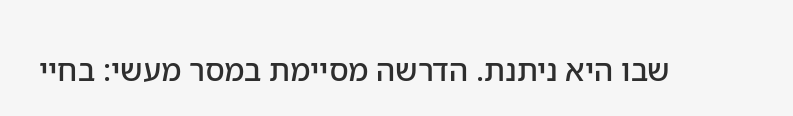שבו היא ניתנת. הדרשה מסיימת במסר מעשי: בחיי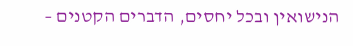הנישואין ובכל יחסים, הדברים הקטנים –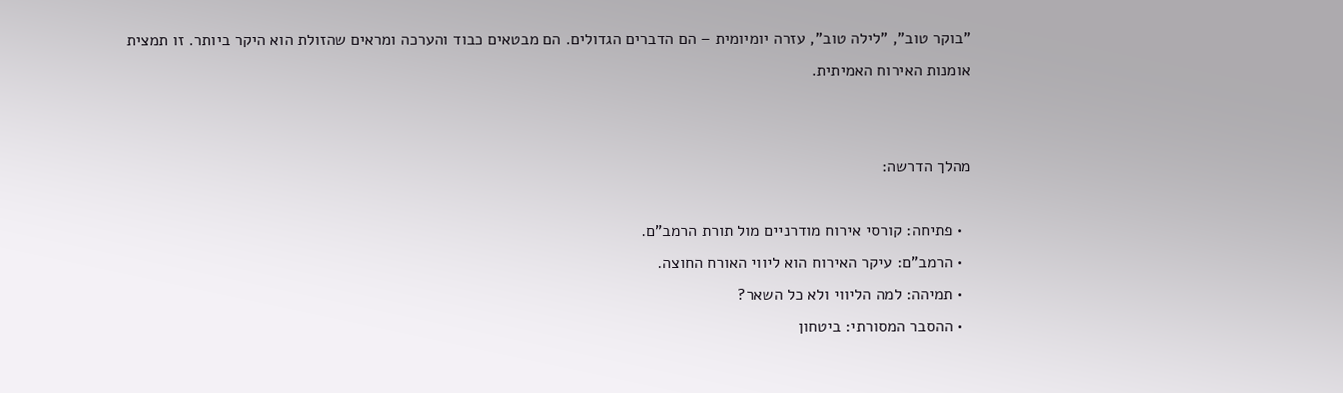"בוקר טוב", "לילה טוב", עזרה יומיומית – הם הדברים הגדולים. הם מבטאים כבוד והערכה ומראים שהזולת הוא היקר ביותר. זו תמצית אומנות האירוח האמיתית.


מהלך הדרשה:

  • פתיחה: קורסי אירוח מודרניים מול תורת הרמב"ם.
  • הרמב"ם: עיקר האירוח הוא ליווי האורח החוצה.
  • תמיהה: למה הליווי ולא כל השאר?
  • ההסבר המסורתי: ביטחון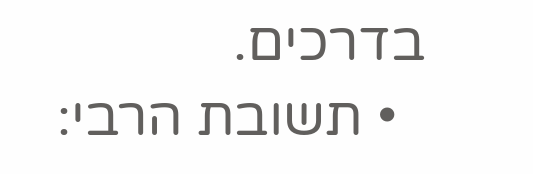בדרכים.
  • תשובת הרבי: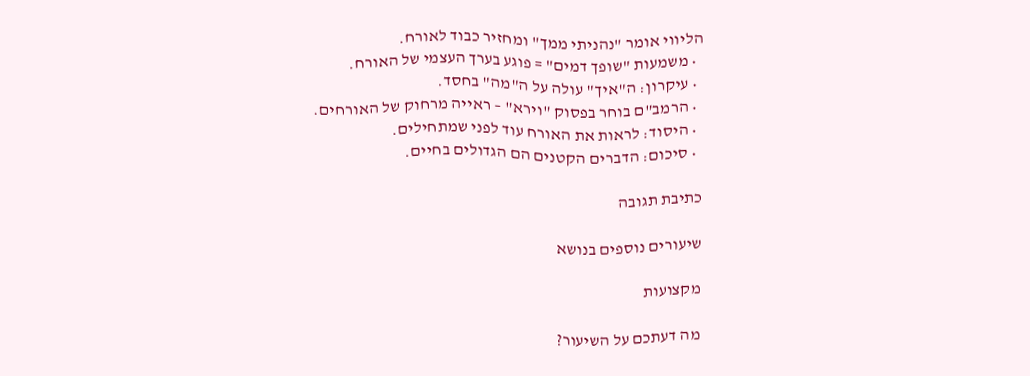הליווי אומר "נהניתי ממך" ומחזיר כבוד לאורח.
  • משמעות "שופך דמים" = פוגע בערך העצמי של האורח.
  • עיקרון: ה"איך" עולה על ה"מה" בחסד.
  • הרמב"ם בוחר בפסוק "וירא" – ראייה מרחוק של האורחים.
  • היסוד: לראות את האורח עוד לפני שמתחילים.
  • סיכום: הדברים הקטנים הם הגדולים בחיים.

כתיבת תגובה

שיעורים נוספים בנושא

מקצועות

מה דעתכם על השיעור?